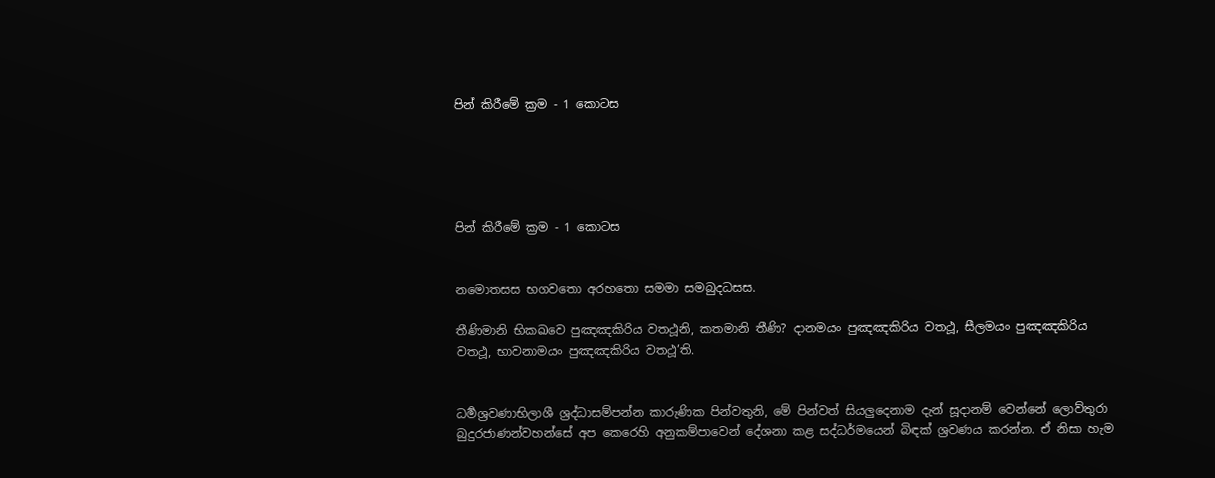පින් කිරීමේ ක්‍රම - 1 කොටස





පින් කිරීමේ ක්‍රම - 1 කොටස


නමොතසස භගව‍තො අරහතො සමමා සමබුදධසස.

තීණිමානි භිකඛවෙ පුඤඤකිරිය වතථූනි, කතමානි තීණි? දානමයං පුඤඤකිරිය වතථූ, සීලමයං පුඤඤකිරිය වතථූ, භාවනාමයං පුඤඤකිරිය වතථූ’ති.


ධර්‍මශ්‍රවණාභිලාශී ශ්‍රද්ධාසම්පන්න කාරුණික පින්වතුනි, මේ පින්වත් සියලුදෙනාම දැන් සූදානම් වෙන්නේ ලොව්තුරා බුදුරජාණන්වහන්සේ අප කෙරෙහි අනුකම්පාවෙන් දේශනා කළ සද්ධර්මයෙන් බිඳක් ශ්‍රවණය කරන්න. ඒ නිසා හැම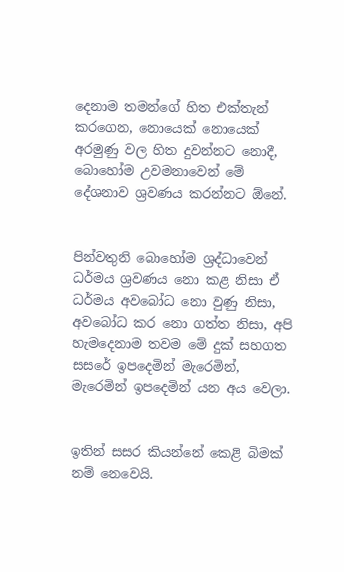දෙනාම තමන්ගේ හිත එක්තැන් කරගෙන, නොයෙක් නොයෙක් අරමුණු වල හිත දුවන්නට නොදී, බොහෝම උවමනාවෙන් මේ දේශනාව ශ්‍රවණය කරන්නට ඕනේ.


පින්වතුනි බොහෝම ශ්‍රද්ධාවෙන් ධර්මය ශ්‍රවණය නො කළ නිසා ඒ ධර්මය අවබෝධ නො වුණු නිසා, අවබෝධ කර නො ගත්ත නිසා, අපි හැමදෙනාම තවම මේ දුක් සහගත සසරේ ඉපදෙමින් මැරෙමින්, මැරෙමින් ඉපදෙමින් යන අය වෙලා.


ඉතින් සසර කියන්නේ කෙළි බිමක් නම් නෙවෙයි.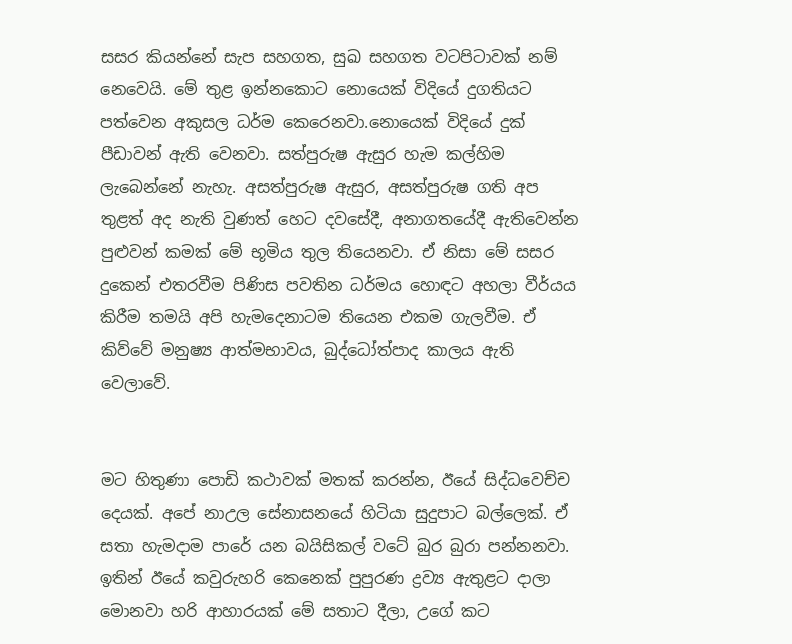සසර කියන්නේ සැප සහගත, සුඛ සහගත වටපිටාවක් නම් නෙවෙයි. මේ තුළ ඉන්නකොට නොයෙක් විදියේ දුගතියට පත්වෙන අකුසල ධර්ම කෙරෙනවා.නොයෙක් විදියේ දුක් පීඩාවන් ඇති වෙනවා. සත්පුරුෂ ඇසුර හැම කල්හිම ලැබෙන්නේ නැහැ. අසත්පුරුෂ ඇසුර, අසත්පුරුෂ ගති අප තුළත් අද නැති වුණත් හෙට දවසේදී, අනාගතයේදී ඇතිවෙන්න පුළුවන් කමක් මේ භූමිය තුල තියෙනවා. ඒ නිසා මේ සසර දුකෙන් එතරවීම පිණිස පවතින ධර්මය හොඳට අහලා වීර්යය කිරීම තමයි අපි හැමදෙනාටම තියෙන එකම ගැලවීම. ඒ කිව්වේ මනුෂ්‍ය ආත්මභාවය, බුද්ධෝත්පාද කාලය ඇති වෙලාවේ.


මට හිතුණා පොඩි කථාවක් මතක් කරන්න, ඊයේ සිද්ධවෙච්ච දෙයක්. අපේ නාඋල සේනාසනයේ හිටියා සුදුපාට බල්ලෙක්. ඒ සතා හැමදාම පාරේ යන බයිසිකල් වටේ බුර බුරා පන්නනවා. ඉතින් ඊයේ කවුරුහරි කෙනෙක් පුපුරණ ද්‍රව්‍ය ඇතුළට දාලා මොනවා හරි ආහාරයක් මේ සතාට දීලා, උ‍ගේ කට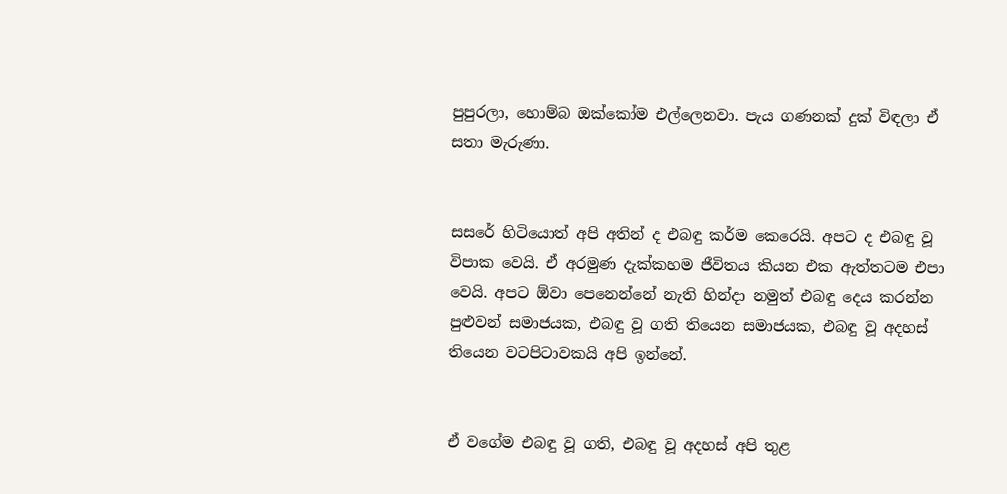පුපුරලා, හොම්බ ඔක්කෝම එල්ලෙනවා. පැය ගණනක් දුක් විඳලා ඒ සතා මැරුණා.


සසරේ හිටියොත් අපි අතින් ද එබඳු කර්ම කෙරෙයි. අපට ද එබඳු වූ විපාක වෙයි. ඒ අරමුණ දැක්කහම ජීවිතය කියන එක ඇත්තටම එපා වෙයි. අපට ඕවා පෙනෙන්නේ නැති හින්දා නමුත් එබඳු දෙය කරන්න පුළුවන් සමාජයක, එබඳු වූ ගති තියෙන සමාජයක, එබඳු වූ අදහස් තියෙන වටපිටාවකයි අපි ඉන්නේ.


ඒ වගේම එබඳු වූ ගති, එබඳු වූ අදහස් අපි තුළ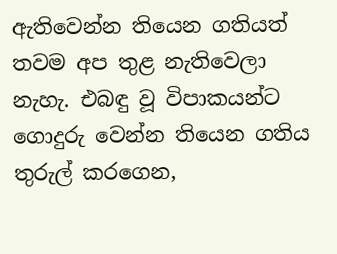ඇතිවෙන්න තියෙන ගතියත් තවම අප තුළ නැතිවෙලා නැහැ. එබඳු වූ විපාකයන්ට ගොදුරු වෙන්න තියෙන ගතිය තුරුල් කරගෙන,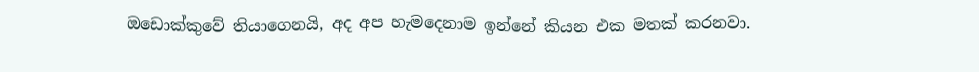ඔඩොක්කුවේ තියාගෙනයි, අද අප හැමදෙනාම ඉන්නේ කියන එක මතක් කරනවා.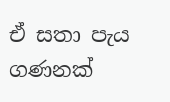ඒ සතා පැය ගණනක්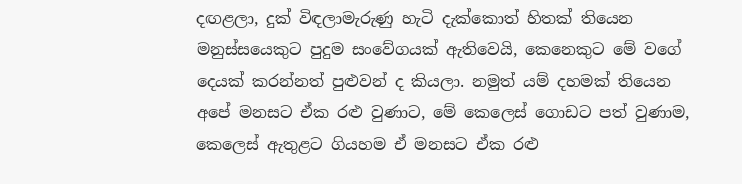දඟළලා, දුක් විඳලාමැරුණු හැටි දැක්කොත් හිතක් තියෙන මනුස්සයෙකුට පුදුම සංවේගයක් ඇතිවෙයි, කෙනෙකුට මේ වගේ දෙයක් කරන්නත් පුළුවන් ද කියලා. නමුත් යම් දහමක් තියෙන අපේ මනසට ඒක රළු වුණාට, මේ කෙලෙස් ගොඩට පත් වුණාම, කෙලෙස් ඇතුළට ගියහම ඒ මනසට ඒක රළු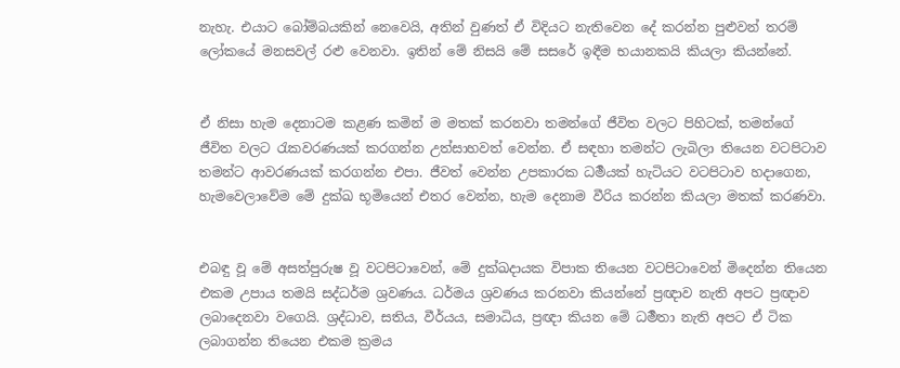නැහැ. එයාට බෝම්බයකින් නෙවෙයි, අතින් වුණත් ඒ විදියට නැතිවෙන දේ කරන්න පුළුවන් තරම් ලෝකයේ මනසවල් රළු වෙනවා. ඉතින් මේ නිසයි මේ සසරේ ඉඳීම භයානකයි කියලා කියන්නේ.


ඒ නිසා හැම දෙනාටම කළණ කමින් ම මතක් කරනවා තමන්ගේ ජීවිත වලට පිහිටක්, තමන්ගේ ජීවිත වලට රැකවරණයක් කරගන්න උත්සාහවත් වෙන්න. ඒ සඳහා තමන්ට ලැබිලා තියෙන වටපිටාව තමන්ට ආවරණයක් කරගන්න එපා. ජීවත් වෙන්න උපකාරක ධර්‍මයක් හැටියට වටපිටාව හදාගෙන, හැමවෙලාවේම මේ දුක්ඛ භූමියෙන් එතර වෙන්න, හැම දෙනාම වීරිය කරන්න කියලා මතක් කරණවා.


එබඳු වූ මේ අසත්පුරුෂ වූ වටපිටාවෙන්, මේ දුක්ඛදායක විපාක තියෙන වටපිටාවෙන් මිදෙන්න තියෙන එකම උපාය තමයි සද්ධර්ම ශ්‍රවණය. ධර්මය ශ්‍රවණය කරනවා කියන්නේ ප්‍රඥාව නැති අපට ප්‍රඥාව ලබාදෙනවා වගෙයි. ශ්‍රද්ධාව, සතිය, වීර්යය, සමාධිය, ප්‍රඥා කියන මේ ධර්‍මතා නැති අපට ඒ ටික ලබාගන්න තියෙන එකම ක්‍රමය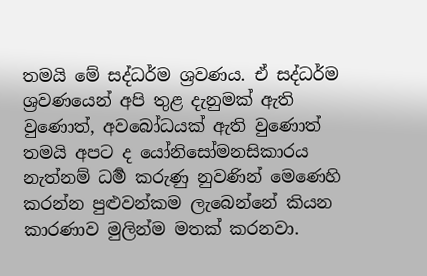තමයි මේ සද්ධර්ම ශ්‍රවණය. ඒ සද්ධර්ම ශ්‍රවණයෙන් අපි තුළ දැනුමක් ඇති වුණොත්, අව‍බෝධයක් ඇති වුණොත් තමයි අපට ද යෝනිසෝමනසිකාරය නැත්නම් ධර්‍ම කරුණු නුවණින් මෙණෙහි කරන්න පුළුවන්කම ලැබෙන්නේ කියන කාරණාව මුලින්ම මතක් කරනවා.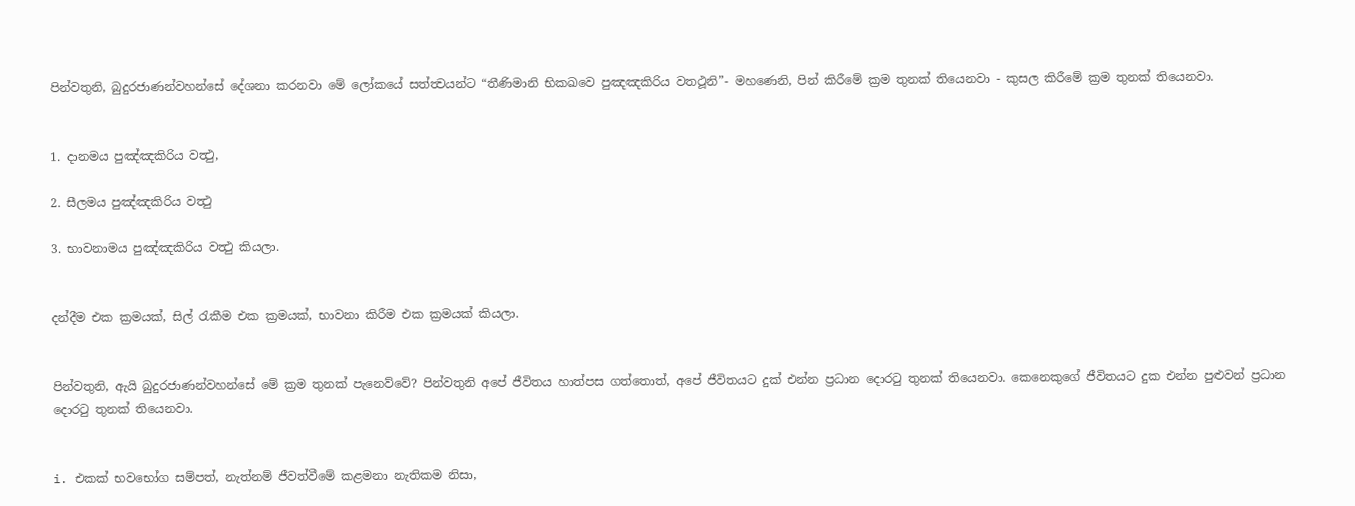පින්වතුනි, බුදුරජාණන්වහන්සේ දේශනා කරනවා මේ ලෝකයේ සත්ත්‍වයන්ට “තීණිමානි භිකඛවෙ පුඤඤකිරිය වතථූනි”- මහණෙනි, පින් කිරීමේ ක්‍රම තුනක් තියෙනවා - කුසල කිරීමේ ක්‍රම තුනක් තියෙනවා.


1. දානමය පුඤ්ඤකිරිය වත්‍ථු,

2. සීලමය පුඤ්ඤකිරිය වත්‍ථු

3. භාවනාමය පුඤ්ඤකිරිය වත්‍ථු කියලා.


දන්දීම එක ක්‍රමයක්, සිල් රැකීම එක ක්‍රමයක්, භාවනා කිරීම එක ක්‍රමයක් කියලා.


පින්වතුනි, ඇයි බුදුරජාණන්වහන්සේ මේ ක්‍රම තුනක් පැනෙව්වේ? පින්වතුනි අපේ ජීවිතය හාත්පස ගත්තොත්, අපේ ජීවිතයට දුක් එන්න ප්‍රධාන දොරටු තුනක් තියෙනවා. කෙනෙකුගේ ජීවිතයට දුක එන්න පුළුවන් ප්‍රධාන දොරටු තුනක් තියෙනවා.


i. එකක් භවභෝග සම්පත්, නැත්නම් ජීවත්වීමේ කළමනා නැතිකම නිසා,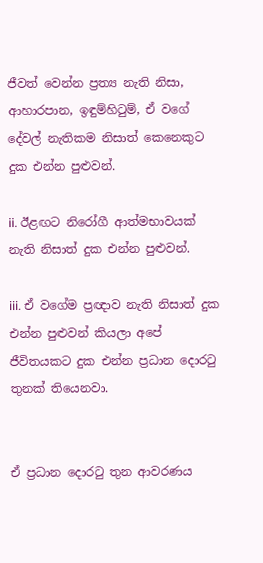ජීවත් වෙන්න ප්‍රත්‍ය නැති නිසා, ආහාරපාන, ඉඳුම්හිටුම්, ඒ වගේ දේවල් නැතිකම නිසාත් කෙනෙකුට දුක එන්න පුළුවන්.

ii. ඊළඟට නිරෝගී ආත්මභාවයක් නැති නිසාත් දුක එන්න පුළුවන්.

iii. ඒ වගේම ප්‍රඥාව නැති නිසාත් දුක එන්න පුළුවන් කියලා අපේ ජීවිතයකට දුක එන්න ප්‍රධාන දොරටු තුනක් තියෙනවා.


ඒ ප්‍රධාන දොරටු තුන ආවරණය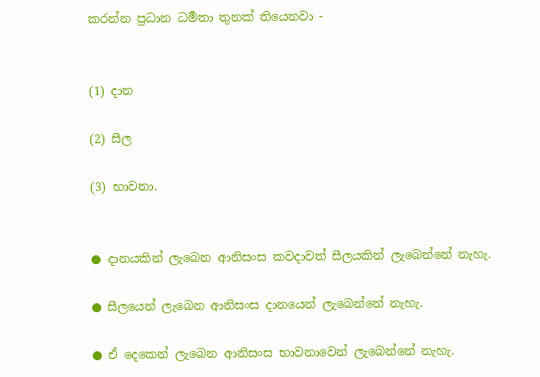කරන්න ප්‍රධාන ධර්‍මතා තුනක් තියෙනවා -


(1) දාන

(2) සීල

(3) භාවනා.


● දානයකින් ලැබෙන ආනිසංස කවදාවත් සීලයකින් ලැබෙන්නේ නැහැ.

● සීලයෙන් ලැබෙන ආනිසංස දානයෙන් ලැබෙන්නේ නැහැ.

● ඒ දෙකෙන් ලැබෙන ආනිසංස භාවනාවෙන් ලැබෙන්නේ නැහැ.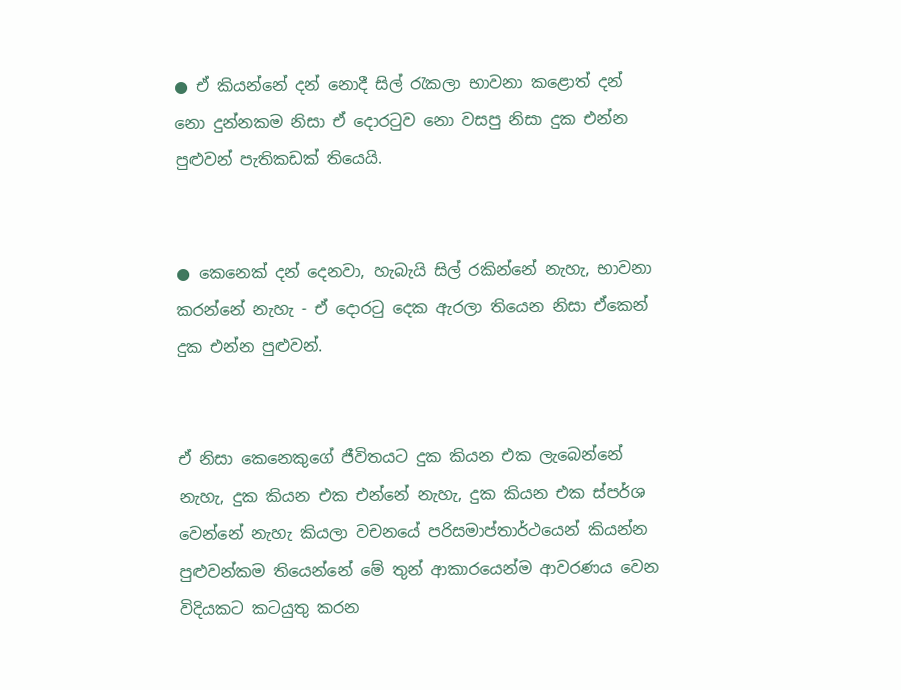● ඒ කියන්නේ දන් නොදී සිල් රැකලා භාවනා කළොත් දන් නො දුන්නකම නිසා ඒ දොරටුව නො වසපු නිසා දුක එන්න පුළුවන් පැතිකඩක් තියෙයි.


● කෙනෙක් දන් දෙනවා, හැබැයි සිල් රකින්නේ නැහැ, භාවනා කරන්නේ නැහැ - ඒ දොරටු දෙක ඇරලා තියෙන නිසා ඒකෙන් දුක එන්න පුළුවන්.


ඒ නිසා කෙනෙකුගේ ජීවිතයට දුක කියන එක ලැබෙන්නේ නැහැ, දුක කියන එක එන්නේ නැහැ, දුක කියන එක ස්පර්ශ වෙන්නේ නැහැ කියලා වචනයේ පරිසමාප්තාර්ථයෙන් කියන්න පුළුවන්කම තියෙන්නේ මේ තුන් ආකාරයෙන්ම ආවරණය වෙන විදියකට කටයුතු කරන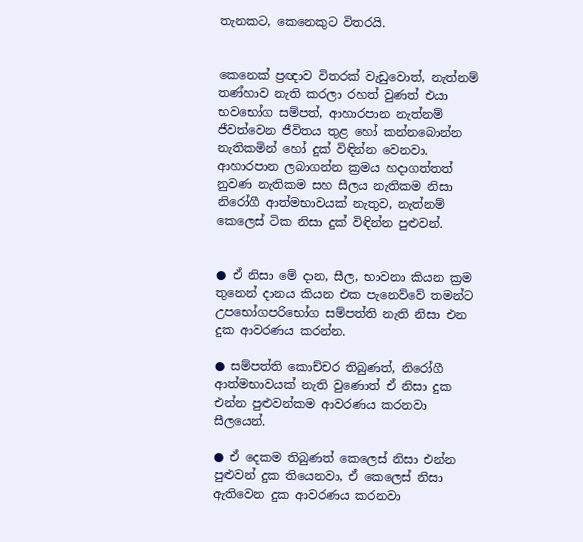තැනකට, කෙනෙකුට විතරයි.


කෙනෙක් ප්‍රඥාව විතරක් වැඩුවොත්, නැත්නම් තණ්හාව නැති කරලා රහත් වුණත් එයා භවභෝග සම්පත්, ආහාරපාන නැත්නම් ජීවත්වෙන ජීවිතය තුළ හෝ කන්නබොන්න නැතිකමින් හෝ දුක් විඳින්න වෙනවා. ආහාරපාන ලබාගන්න ක්‍රමය හදාගත්තත් නුවණ නැතිකම සහ සීලය නැතිකම නිසා නිරෝගී ආත්මභාවයක් නැතුව, නැත්නම් කෙලෙස් ටික නිසා දුක් විඳින්න පුළුවන්.


● ඒ නිසා මේ දාන, සීල, භාවනා කියන ක්‍රම තුනෙන් දානය කියන එක පැනෙව්වේ තමන්ට උපභෝගපරිභෝග සම්පත්ති නැති නිසා එන දුක ආවරණය කරන්න.

● සම්පත්ති කොච්චර තිබුණත්, නිරෝගී ආත්මභාවයක් නැති වුණොත් ඒ නිසා දුක එන්න පුළුවන්කම ආවරණය කරනවා සීලයෙන්.

● ඒ දෙකම තිබුණත් කෙලෙස් නිසා එන්න පුළුවන් දුක තියෙනවා, ඒ කෙලෙස් නිසා ඇතිවෙන දුක ආවරණය කරනවා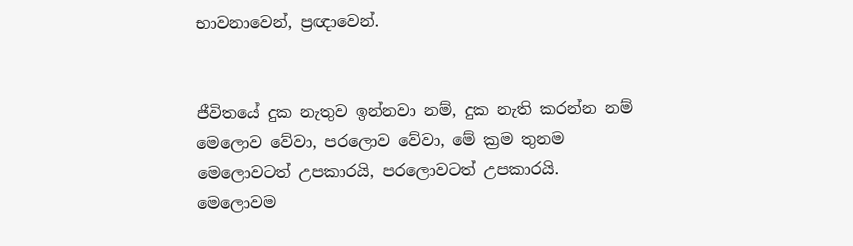භාවනාවෙන්, ප්‍රඥාවෙන්.


ජීවිතයේ දුක නැතුව ඉන්නවා නම්, දුක නැති කරන්න නම් මෙලොව වේවා, පරලොව වේවා, මේ ක්‍රම තුනම මෙලොවටත් උපකාරයි, පරලොවටත් උපකාරයි. මෙලොවම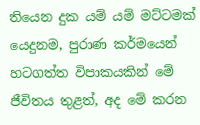තියෙන දුක යම් යම් මට්ටමක් යෙදුනම, පුරාණ කර්මයෙන් හටගත්ත විපාකයකින් මේ ජීවිතය තුළත්, අද මේ කරන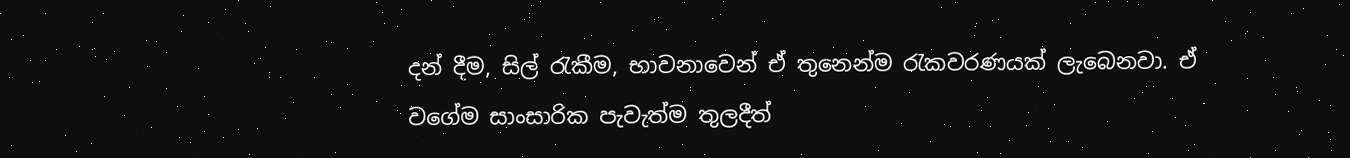දන් දීම, සිල් රැකීම, භාවනාවෙන් ඒ තුනෙන්ම රැකවරණයක් ලැබෙනවා. ඒ වගේම සාංසාරික පැවැත්ම තුලදීත්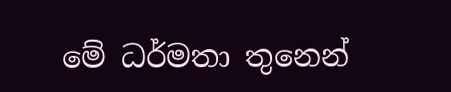මේ ධර්මතා තුනෙන්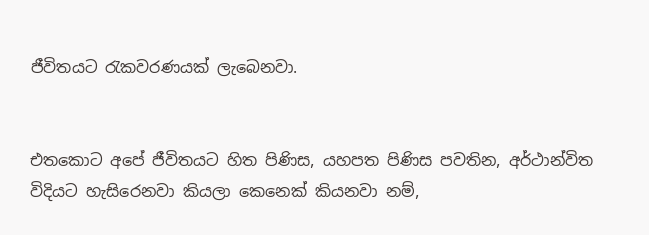ජීවිතයට රැකවරණයක් ලැබෙනවා.


එතකොට අපේ ජීවිතයට හිත පිණිස, යහපත පිණිස පවතින, අර්ථාන්විත විදියට හැසිරෙනවා කියලා කෙනෙක් කියනවා නම්,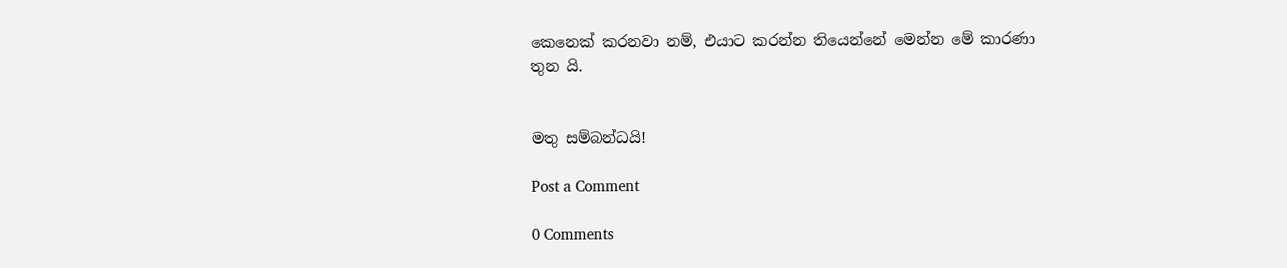කෙනෙක් කරනවා නම්, එයාට කරන්න තියෙන්නේ මෙන්න මේ කාරණා තුන යි.


මතු සම්බන්ධයි!

Post a Comment

0 Comments